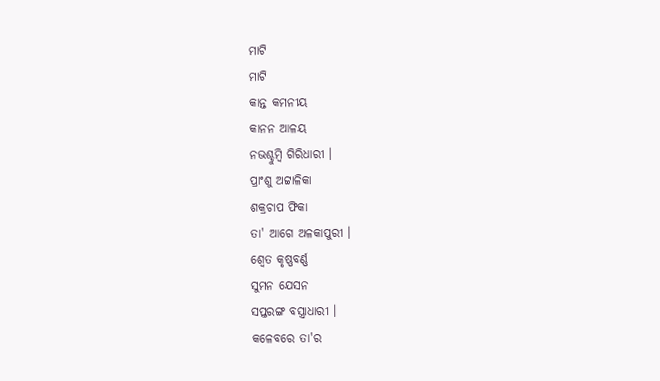ମାଟି
ମାଟି
କାନ୍ତ କମନୀୟ
କାନନ ଆଳୟ
ନଭଶ୍ଚୁମ୍ବି ଗିରିଧାରୀ ।
ପ୍ରାଂଶୁ ଅଟ୍ଟାଳିକା
ଶକ୍ରଚାପ ଫିକା
ତା' ଆଗେ ଅଳକାପୁରୀ ।
ଶ୍ବେତ କୃଷ୍ଣବର୍ଣ୍ଣ
ସୁମନ ଯେସନ
ସପ୍ତରଙ୍ଗ ବସ୍ତ୍ରାଧାରୀ ।
କଳେବରେ ତା'ର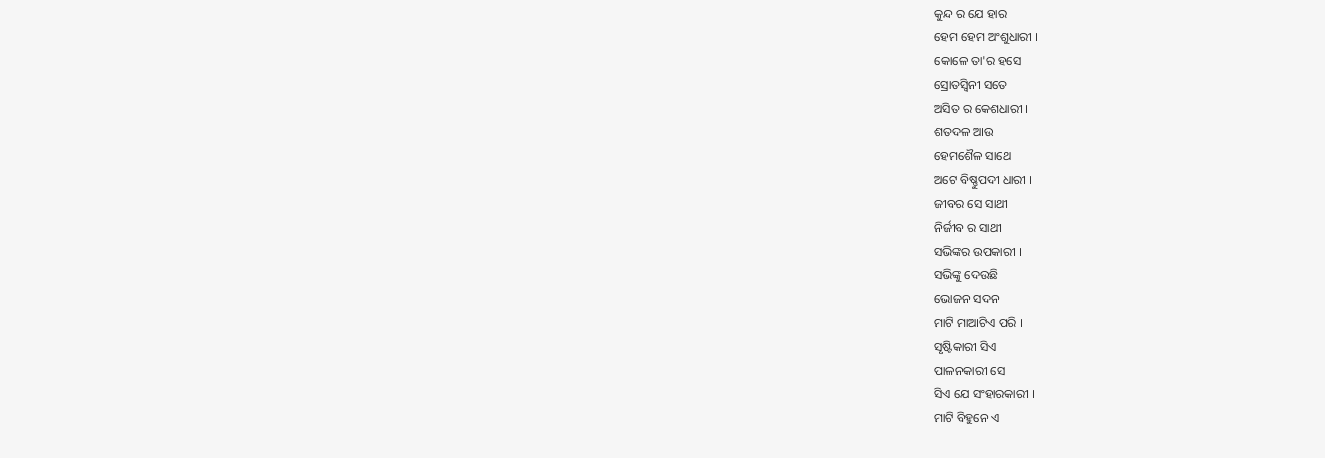କୁନ୍ଦ ର ଯେ ହାର
ହେମ ହେମ ଅଂଶୁଧାରୀ ।
କୋଳେ ତା'ର ହସେ
ସ୍ରୋତସ୍ବିନୀ ସତେ
ଅସିତ ର କେଶଧାରୀ ।
ଶତଦଳ ଆଉ
ହେମଶୈଳ ସାଥେ
ଅଟେ ବିଷ୍ଣୁପଦୀ ଧାରୀ ।
ଜୀବର ସେ ସାଥୀ
ନିର୍ଜୀବ ର ସାଥୀ
ସଭିଙ୍କର ଉପକାରୀ ।
ସଭିଙ୍କୁ ଦେଉଛି
ଭୋଜନ ସଦନ
ମାଟି ମାଆଟିଏ ପରି ।
ସୃଷ୍ଟିକାରୀ ସିଏ
ପାଳନକାରୀ ସେ
ସିଏ ଯେ ସଂହାରକାରୀ ।
ମାଟି ବିହୁନେ ଏ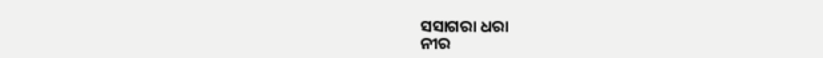ସସାଗରା ଧରା
ନୀର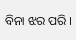ବିନା ଝର ପରି ।